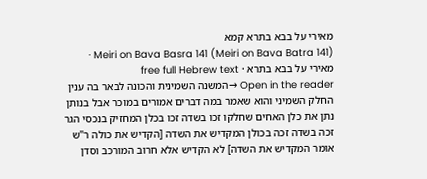מאירי על בבא בתרא קמא
Meiri on Bava Basra 141 (Meiri on Bava Batra 141) · מאירי על בבא בתרא · free full Hebrew text
Open in the reader →המשנה השמינית והכונה לבאר בה ענין החלק השמיני והוא שאמר במה דברים אמורים במוכר אבל בנותן נתן את כלן האחים שחלקו זכו בשדה זכו בכלן המחזיק בנכסי הגר זכה בשדה זכה בכולן המקדיש את השדה [הקדיש את כולה ר"ש אומר המקדיש את השדה] לא הקדיש אלא חרוב המורכב וסדן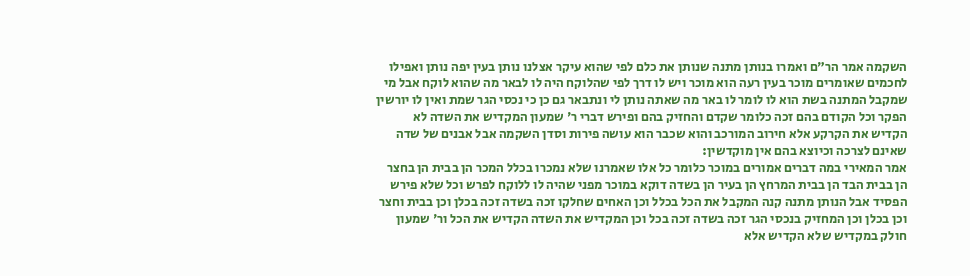השקמה אמר הר"ם ואמרו בנותן מתנה שנותן את כלם לפי שהוא עיקר אצלנו נותן בעין יפה נותן ואפילו לחכמים שאומרים מוכר בעין רעה הוא מוכר ויש לו דרך לפי שהלוקח היה לו לבאר מה שהוא לוקח אבל מי שמקבל המתנה בשת הוא לו לומר לו באר מה שאתה נותן לי ונתבאר גם כן כי נכסי הגר שמת ואין לו יורשין הפקר וכל הקודם בהם זכה כלומר שקדם והחזיק בהם ופירש דברי ר' שמעון המקדיש את השדה לא הקדיש את הקרקע אלא חירוב המורכב והוא שכבר הוא עושה פירות וסדן השקמה אבל אבנים של שדה שאינם לצרכה וכיוצא בהם אין מוקדשין:
אמר המאירי במה דברים אמורים במוכר כלומר כל אלו שאמרנו שלא נמכרו בכלל המכר הן בבית הן בחצר הן בבית הבד הן בבית המרחץ הן בעיר הן בשדה דוקא במוכר מפני שהיה לו ללוקח לפרש וכל שלא פירש הפסיד אבל הנותן מתנה קנה המקבל את הכל בכלל וכן האחים שחלקו זכה בשדה זכה בכלן וכן בבית וחצר וכן בכלן וכן המחזיק בנכסי הגר זכה בשדה זכה בכל וכן המקדיש את השדה הקדיש את הכל ור' שמעון חולק במקדיש שלא הקדיש אלא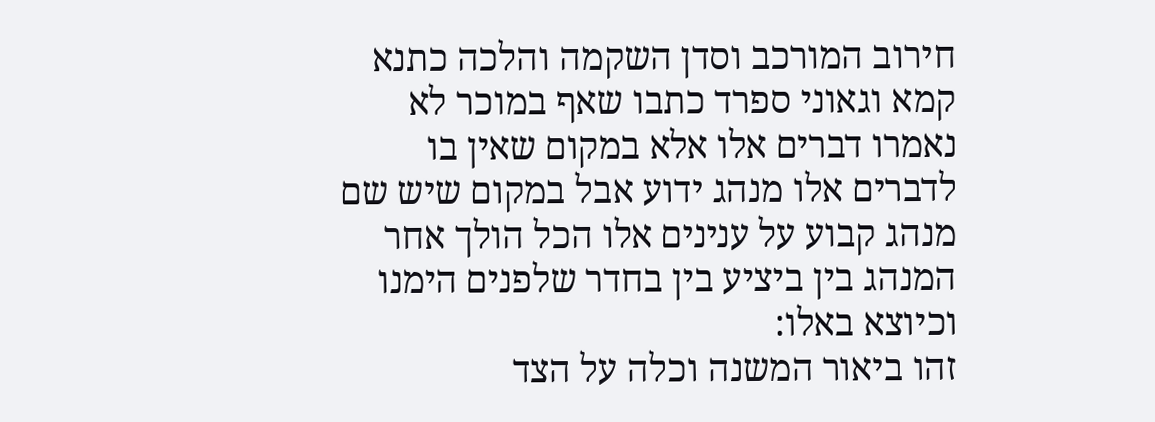חירוב המורכב וסדן השקמה והלכה כתנא קמא וגאוני ספרד כתבו שאף במוכר לא נאמרו דברים אלו אלא במקום שאין בו לדברים אלו מנהג ידוע אבל במקום שיש שם מנהג קבוע על ענינים אלו הכל הולך אחר המנהג בין ביציע בין בחדר שלפנים הימנו וכיוצא באלו:
זהו ביאור המשנה וכלה על הצד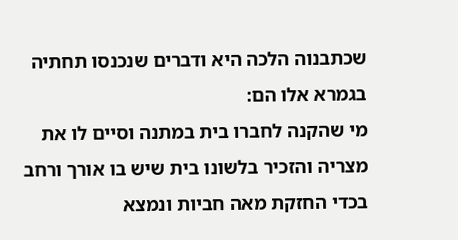שכתבנוה הלכה היא ודברים שנכנסו תחתיה בגמרא אלו הם:
מי שהקנה לחברו בית במתנה וסיים לו את מצריה והזכיר בלשונו בית שיש בו אורך ורחב בכדי החזקת מאה חביות ונמצא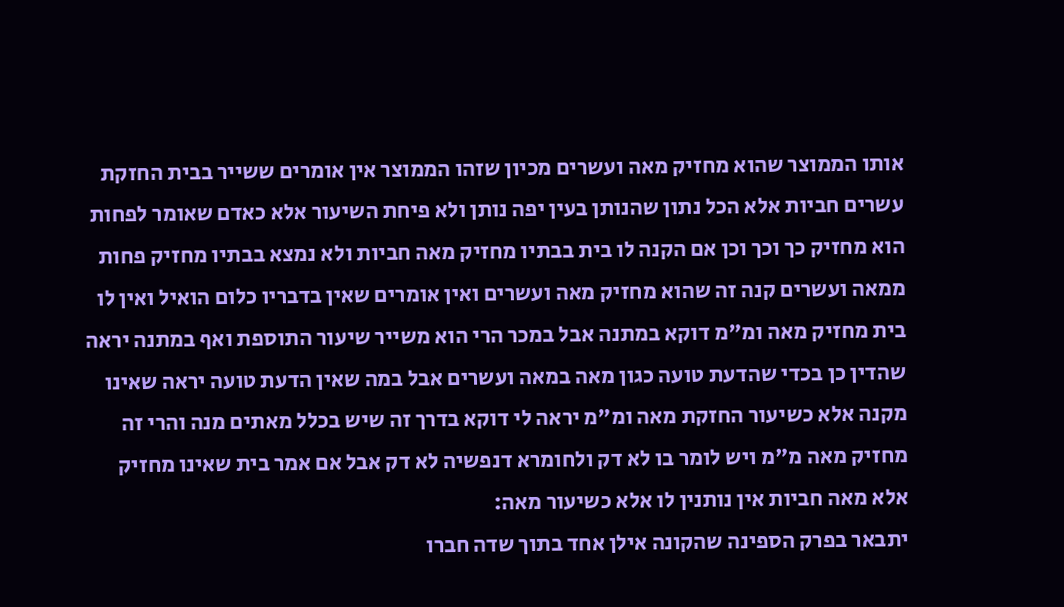אותו הממוצר שהוא מחזיק מאה ועשרים מכיון שזהו הממוצר אין אומרים ששייר בבית החזקת עשרים חביות אלא הכל נתון שהנותן בעין יפה נותן ולא פיחת השיעור אלא כאדם שאומר לפחות הוא מחזיק כך וכך וכן אם הקנה לו בית בבתיו מחזיק מאה חביות ולא נמצא בבתיו מחזיק פחות ממאה ועשרים קנה זה שהוא מחזיק מאה ועשרים ואין אומרים שאין בדבריו כלום הואיל ואין לו בית מחזיק מאה ומ"מ דוקא במתנה אבל במכר הרי הוא משייר שיעור התוספת ואף במתנה יראה שהדין כן בכדי שהדעת טועה כגון מאה במאה ועשרים אבל במה שאין הדעת טועה יראה שאינו מקנה אלא כשיעור החזקת מאה ומ"מ יראה לי דוקא בדרך זה שיש בכלל מאתים מנה והרי זה מחזיק מאה מ"מ ויש לומר בו לא דק ולחומרא דנפשיה לא דק אבל אם אמר בית שאינו מחזיק אלא מאה חביות אין נותנין לו אלא כשיעור מאה:
יתבאר בפרק הספינה שהקונה אילן אחד בתוך שדה חברו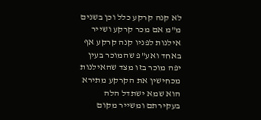לא קנה קרקע כלל וכן בשנים מ"מ אם מכר קרקע ושייר אילנות לפניו קנה קרקע אף באחד ואע"פ שהמוכר בעין יפה מוכר בזו מצד שהאילנות מכחישין את הקרקע מתירא הוא שמא ישתדל הלה בעקירתם ומשייר מקום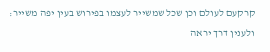קרקעם לעולם וכן שכל שמשייר לעצמו בפירוש בעין יפה משייר:
ולענין דרך יראה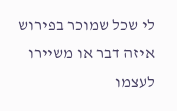לי שכל שמוכר בפירוש איזה דבר או משיירו לעצמו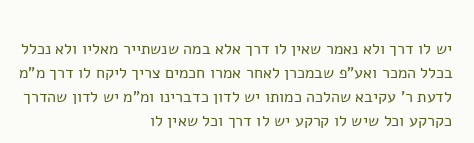יש לו דרך ולא נאמר שאין לו דרך אלא במה שנשתייר מאליו ולא נכלל בכלל המכר ואע"פ שבמכרן לאחר אמרו חכמים צריך ליקח לו דרך מ"מ לדעת ר' עקיבא שהלכה כמותו יש לדון כדברינו ומ"מ יש לדון שהדרך כקרקע וכל שיש לו קרקע יש לו דרך וכל שאין לו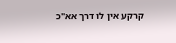קרקע אין לו דרך אא"כ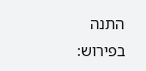התנה בפירוש: